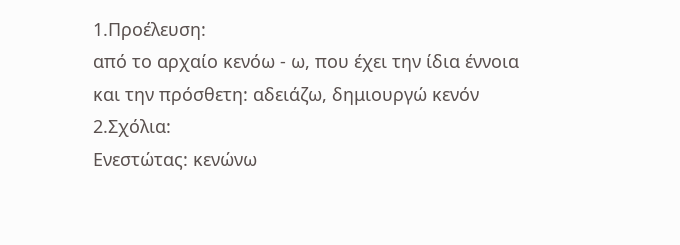1.Προέλευση:
από το αρχαίο κενόω - ω, που έχει την ίδια έννοια και την πρόσθετη: αδειάζω, δημιουργώ κενόν
2.Σχόλια:
Ενεστώτας: κενώνω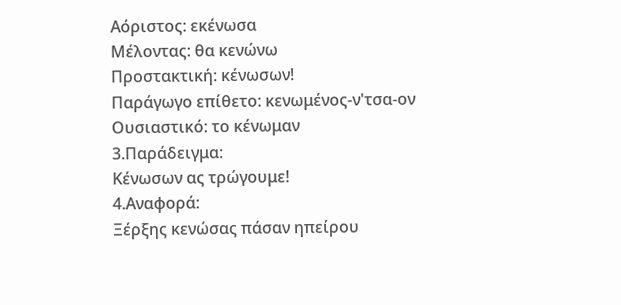Αόριστος: εκένωσα
Μέλοντας: θα κενώνω
Προστακτική: κένωσων!
Παράγωγο επίθετο: κενωμένος-ν'τσα-ον
Ουσιαστικό: το κένωμαν
3.Παράδειγμα:
Κένωσων ας τρώγουμε!
4.Αναφορά:
Ξέρξης κενώσας πάσαν ηπείρου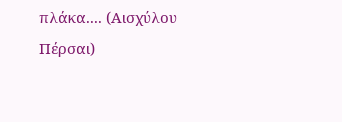πλάκα.... (Αισχύλου Πέρσαι)